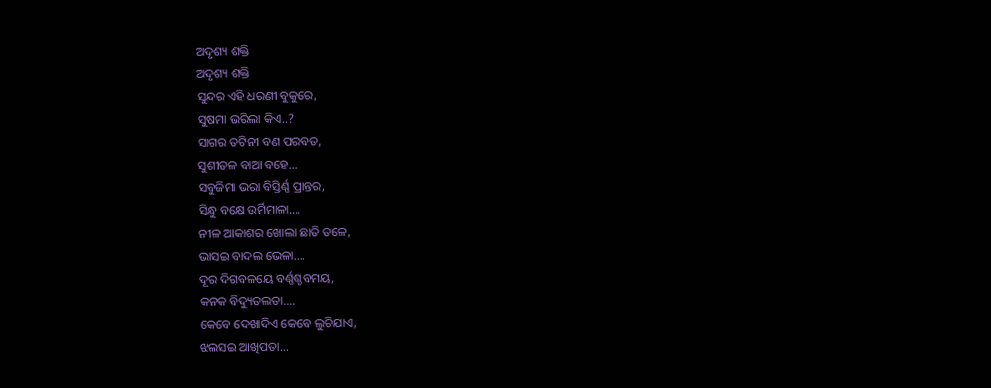ଅଦୃଶ୍ୟ ଶକ୍ତି
ଅଦୃଶ୍ୟ ଶକ୍ତି
ସୁନ୍ଦର ଏହି ଧରଣୀ ବୁକୁରେ,
ସୁଷମା ଭରିଲା କିଏ..?
ସାଗର ତଟିନୀ ବଣ ପରବତ,
ସୁଶୀତଳ ବାଆ ବହେ...
ସବୁଜିମା ଭରା ବିସ୍ତିର୍ଣ୍ଣ ପ୍ରାନ୍ତର,
ସିନ୍ଧୁ ବକ୍ଷେ ଉର୍ମିମାଳା....
ନୀଳ ଆକାଶର ଖୋଲା ଛାତି ତଳେ,
ଭାସଇ ବାଦଲ ଭେଳା....
ଦୂର ଦିଗବଳୟେ ବର୍ଣ୍ଣଶ୍ଚବମୟ,
କନକ ବିଦ୍ୟୁତଲତା....
କେବେ ଦେଖାଦିଏ କେବେ ଲୁଚିଯାଏ,
ଝଲସଇ ଆଖିପତା...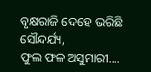ବୃକ୍ଷରାଜି ଦେହେ ଭରିଛି ସୌନ୍ଦର୍ଯ୍ୟ,
ଫୁଲ ଫଳ ଅସୁମାରୀ....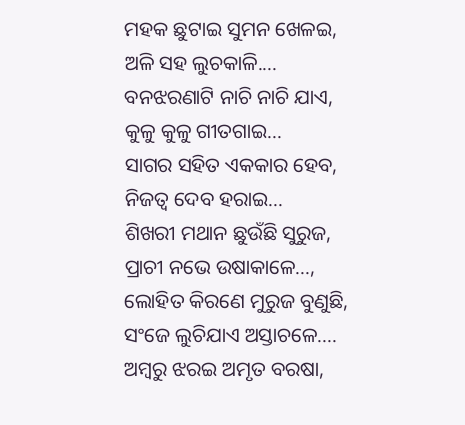ମହକ ଛୁଟାଇ ସୁମନ ଖେଳଇ,
ଅଳି ସହ ଲୁଚକାଳି....
ବନଝରଣାଟି ନାଚି ନାଚି ଯାଏ,
କୁଳୁ କୁଳୁ ଗୀତଗାଇ...
ସାଗର ସହିତ ଏକକାର ହେବ,
ନିଜତ୍ୱ ଦେବ ହରାଇ...
ଶିଖରୀ ମଥାନ ଛୁଉଁଛି ସୁରୁଜ,
ପ୍ରାଚୀ ନଭେ ଉଷାକାଳେ...,
ଲୋହିତ କିରଣେ ମୁରୁଜ ବୁଣୁଛି,
ସଂଜେ ଲୁଚିଯାଏ ଅସ୍ତାଚଳେ....
ଅମ୍ବରୁ ଝରଇ ଅମୃତ ବରଷା,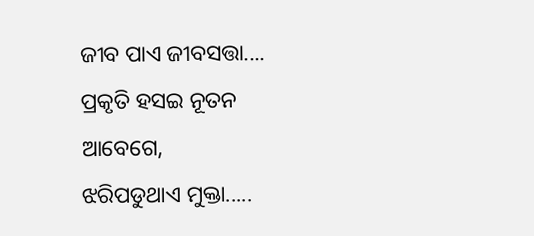ଜୀବ ପାଏ ଜୀବସତ୍ତା....
ପ୍ରକୃତି ହସଇ ନୂତନ ଆବେଗେ,
ଝରିପଡୁଥାଏ ମୁକ୍ତା.....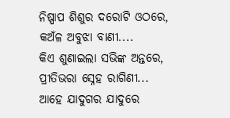ନିଷ୍ପାପ ଶିଶୁର ଦରୋଟି ଓଠରେ,
କଅଁଳ ଅବୁଝା ବାଣୀ....
କିଏ ଶୁଣାଇଲା ସଭିଙ୍କ ଅନ୍ତରେ,
ପ୍ରୀତିଭରା ସ୍ନେହ ରାଗିଣୀ...
ଆହେ ଯାଦୁଗର ଯାଦୁରେ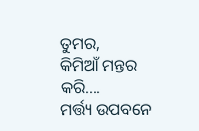ତୁମର,
କିମିଆଁ ମନ୍ତର କରି....
ମର୍ତ୍ତ୍ୟ ଉପବନେ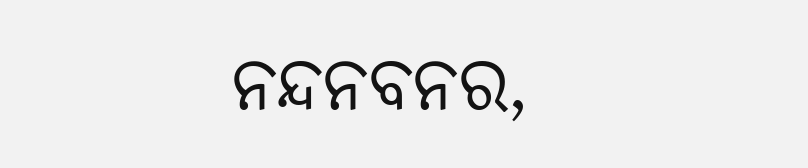ନନ୍ଦନବନର,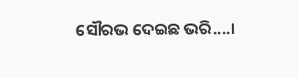ସୌରଭ ଦେଇଛ ଭରି....।